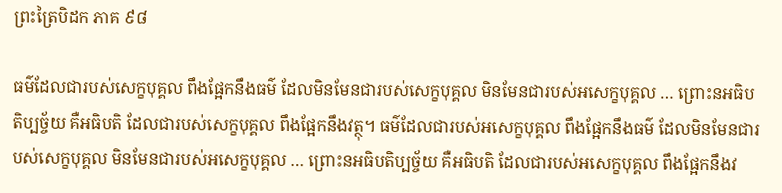ព្រះត្រៃបិដក ភាគ ៩៨

ធម៌ដែលជារបស់សេក្ខបុគ្គល ពឹងផ្អែកនឹងធម៌ ដែលមិនមែនជារបស់សេក្ខបុគ្គល មិនមែនជារបស់អសេក្ខបុគ្គល … ព្រោះនអធិបតិប្បច្ច័យ គឺអធិបតិ ដែលជារបស់សេក្ខបុគ្គល ពឹងផ្អែកនឹងវត្ថុ។ ធម៌ដែលជារបស់អសេក្ខបុគ្គល ពឹងផ្អែកនឹងធម៌ ដែលមិនមែនជារបស់សេក្ខបុគ្គល មិនមែនជារបស់អសេក្ខបុគ្គល … ព្រោះនអធិបតិប្បច្ច័យ គឺអធិបតិ ដែលជារបស់អសេក្ខបុគ្គល ពឹងផ្អែកនឹងវ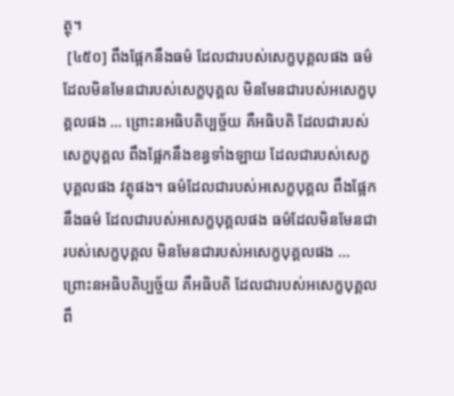ត្ថុ។
 [៤៥០] ពឹងផ្អែកនឹងធម៌ ដែលជារបស់សេក្ខបុគ្គលផង ធម៌ដែលមិនមែនជារបស់សេក្ខបុគ្គល មិនមែនជារបស់អសេក្ខបុគ្គលផង … ព្រោះនអធិបតិប្បច្ច័យ គឺអធិបតិ ដែលជារបស់សេក្ខបុគ្គល ពឹងផ្អែកនឹងខន្ធទាំងឡាយ ដែលជារបស់សេក្ខបុគ្គលផង វត្ថុផង។ ធម៌ដែលជារបស់អសេក្ខបុគ្គល ពឹងផ្អែកនឹងធម៌ ដែលជារបស់អសេក្ខបុគ្គលផង ធម៌ដែលមិនមែនជារបស់សេក្ខបុគ្គល មិនមែនជារបស់អសេក្ខបុគ្គលផង … ព្រោះនអធិបតិប្បច្ច័យ គឺអធិបតិ ដែលជារបស់អសេក្ខបុគ្គល ពឹ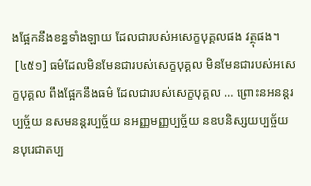ងផ្អែកនឹងខន្ធទាំងឡាយ ដែលជារបស់អសេក្ខបុគ្គលផង វត្ថុផង។
 [៤៥១] ធម៌ដែលមិនមែនជារបស់សេក្ខបុគ្គល មិនមែនជារបស់អសេក្ខបុគ្គល ពឹងផ្អែកនឹងធម៌ ដែលជារបស់សេក្ខបុគ្គល … ព្រោះនអនន្តរប្បច្ច័យ នសមនន្តរប្បច្ច័យ នអញ្ញមញ្ញប្បច្ច័យ នឧបនិស្សយប្បច្ច័យ នបុរេជាតប្ប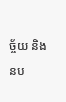ច្ច័យ និងនប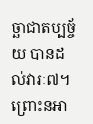ច្ឆាជាតប្បច្ច័យ បានដល់វារៈ៧។ ព្រោះនអា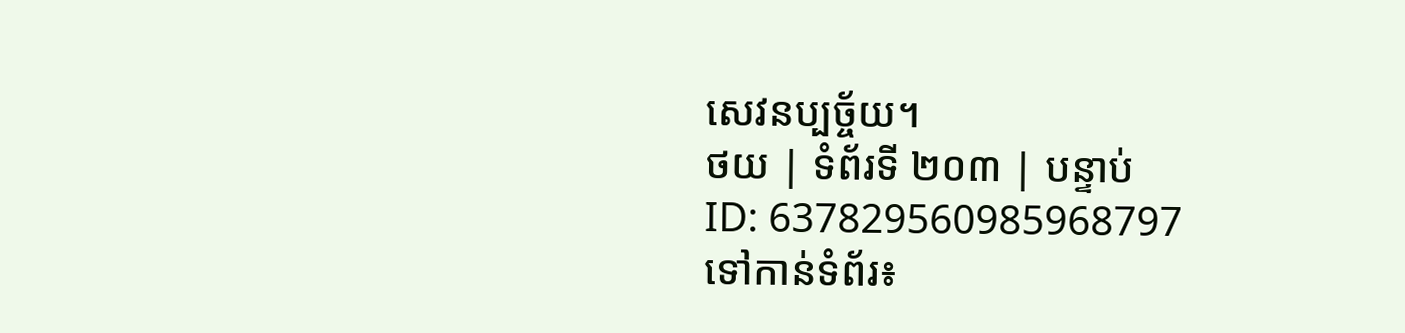សេវនប្បច្ច័យ។
ថយ | ទំព័រទី ២០៣ | បន្ទាប់
ID: 637829560985968797
ទៅកាន់ទំព័រ៖